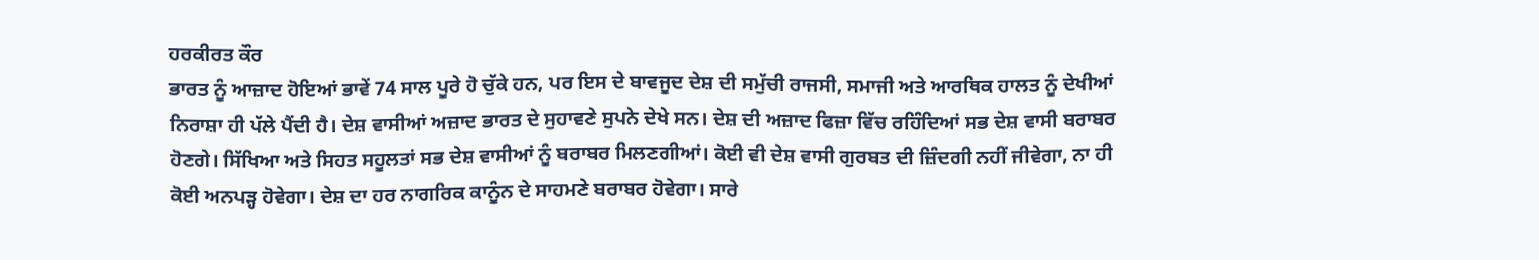ਹਰਕੀਰਤ ਕੌਰ
ਭਾਰਤ ਨੂੰ ਆਜ਼ਾਦ ਹੋਇਆਂ ਭਾਵੇਂ 74 ਸਾਲ ਪੂਰੇ ਹੋ ਚੁੱਕੇ ਹਨ, ਪਰ ਇਸ ਦੇ ਬਾਵਜੂਦ ਦੇਸ਼ ਦੀ ਸਮੁੱਚੀ ਰਾਜਸੀ, ਸਮਾਜੀ ਅਤੇ ਆਰਥਿਕ ਹਾਲਤ ਨੂੰ ਦੇਖੀਆਂ ਨਿਰਾਸ਼ਾ ਹੀ ਪੱਲੇ ਪੈਂਦੀ ਹੈ। ਦੇਸ਼ ਵਾਸੀਆਂ ਅਜ਼ਾਦ ਭਾਰਤ ਦੇ ਸੁਹਾਵਣੇ ਸੁਪਨੇ ਦੇਖੇ ਸਨ। ਦੇਸ਼ ਦੀ ਅਜ਼ਾਦ ਫਿਜ਼ਾ ਵਿੱਚ ਰਹਿੰਦਿਆਂ ਸਭ ਦੇਸ਼ ਵਾਸੀ ਬਰਾਬਰ ਹੋਣਗੇ। ਸਿੱਖਿਆ ਅਤੇ ਸਿਹਤ ਸਹੂਲਤਾਂ ਸਭ ਦੇਸ਼ ਵਾਸੀਆਂ ਨੂੰ ਬਰਾਬਰ ਮਿਲਣਗੀਆਂ। ਕੋਈ ਵੀ ਦੇਸ਼ ਵਾਸੀ ਗੁਰਬਤ ਦੀ ਜ਼ਿੰਦਗੀ ਨਹੀਂ ਜੀਵੇਗਾ, ਨਾ ਹੀ ਕੋਈ ਅਨਪੜ੍ਹ ਹੋਵੇਗਾ। ਦੇਸ਼ ਦਾ ਹਰ ਨਾਗਰਿਕ ਕਾਨੂੰਨ ਦੇ ਸਾਹਮਣੇ ਬਰਾਬਰ ਹੋਵੇਗਾ। ਸਾਰੇ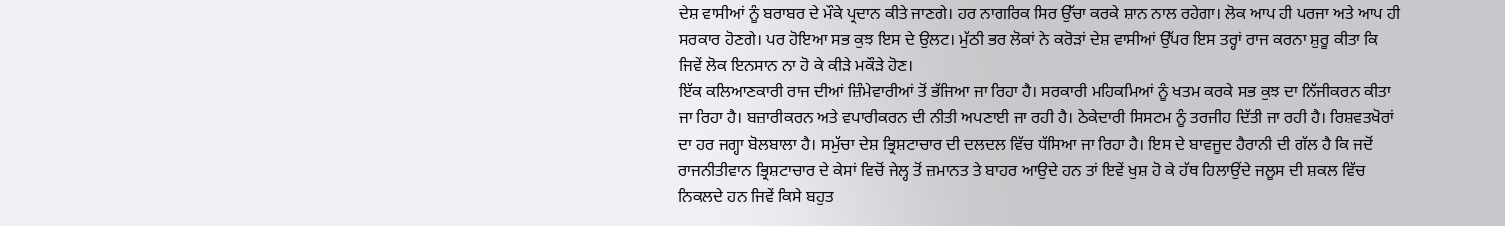ਦੇਸ਼ ਵਾਸੀਆਂ ਨੂੰ ਬਰਾਬਰ ਦੇ ਮੌਕੇ ਪ੍ਰਦਾਨ ਕੀਤੇ ਜਾਣਗੇ। ਹਰ ਨਾਗਰਿਕ ਸਿਰ ਉੱਚਾ ਕਰਕੇ ਸ਼ਾਨ ਨਾਲ ਰਹੇਗਾ। ਲੋਕ ਆਪ ਹੀ ਪਰਜਾ ਅਤੇ ਆਪ ਹੀ ਸਰਕਾਰ ਹੋਣਗੇ। ਪਰ ਹੋਇਆ ਸਭ ਕੁਝ ਇਸ ਦੇ ਉਲਟ। ਮੁੱਠੀ ਭਰ ਲੋਕਾਂ ਨੇ ਕਰੋੜਾਂ ਦੇਸ਼ ਵਾਸੀਆਂ ਉੱਪਰ ਇਸ ਤਰ੍ਹਾਂ ਰਾਜ ਕਰਨਾ ਸ਼ੁਰੂ ਕੀਤਾ ਕਿ ਜਿਵੇਂ ਲੋਕ ਇਨਸਾਨ ਨਾ ਹੋ ਕੇ ਕੀੜੇ ਮਕੌੜੇ ਹੋਣ।
ਇੱਕ ਕਲਿਆਣਕਾਰੀ ਰਾਜ ਦੀਆਂ ਜ਼ਿੰਮੇਵਾਰੀਆਂ ਤੋਂ ਭੱਜਿਆ ਜਾ ਰਿਹਾ ਹੈ। ਸਰਕਾਰੀ ਮਹਿਕਮਿਆਂ ਨੂੰ ਖਤਮ ਕਰਕੇ ਸਭ ਕੁਝ ਦਾ ਨਿੱਜੀਕਰਨ ਕੀਤਾ ਜਾ ਰਿਹਾ ਹੈ। ਬਜ਼ਾਰੀਕਰਨ ਅਤੇ ਵਪਾਰੀਕਰਨ ਦੀ ਨੀਤੀ ਅਪਣਾਈ ਜਾ ਰਹੀ ਹੈ। ਠੇਕੇਦਾਰੀ ਸਿਸਟਮ ਨੂੰ ਤਰਜੀਹ ਦਿੱਤੀ ਜਾ ਰਹੀ ਹੈ। ਰਿਸ਼ਵਤਖੋਰਾਂ ਦਾ ਹਰ ਜਗ੍ਹਾ ਬੋਲਬਾਲਾ ਹੈ। ਸਮੁੱਚਾ ਦੇਸ਼ ਭ੍ਰਿਸ਼ਟਾਚਾਰ ਦੀ ਦਲਦਲ ਵਿੱਚ ਧੱਸਿਆ ਜਾ ਰਿਹਾ ਹੈ। ਇਸ ਦੇ ਬਾਵਜੂਦ ਹੈਰਾਨੀ ਦੀ ਗੱਲ ਹੈ ਕਿ ਜਦੋਂ ਰਾਜਨੀਤੀਵਾਨ ਭ੍ਰਿਸ਼ਟਾਚਾਰ ਦੇ ਕੇਸਾਂ ਵਿਚੋਂ ਜੇਲ੍ਹ ਤੋਂ ਜ਼ਮਾਨਤ ਤੇ ਬਾਹਰ ਆਉਦੇ ਹਨ ਤਾਂ ਇਵੇਂ ਖੁਸ਼ ਹੋ ਕੇ ਹੱਥ ਹਿਲਾਉਂਦੇ ਜਲੂਸ ਦੀ ਸ਼ਕਲ ਵਿੱਚ ਨਿਕਲਦੇ ਹਨ ਜਿਵੇਂ ਕਿਸੇ ਬਹੁਤ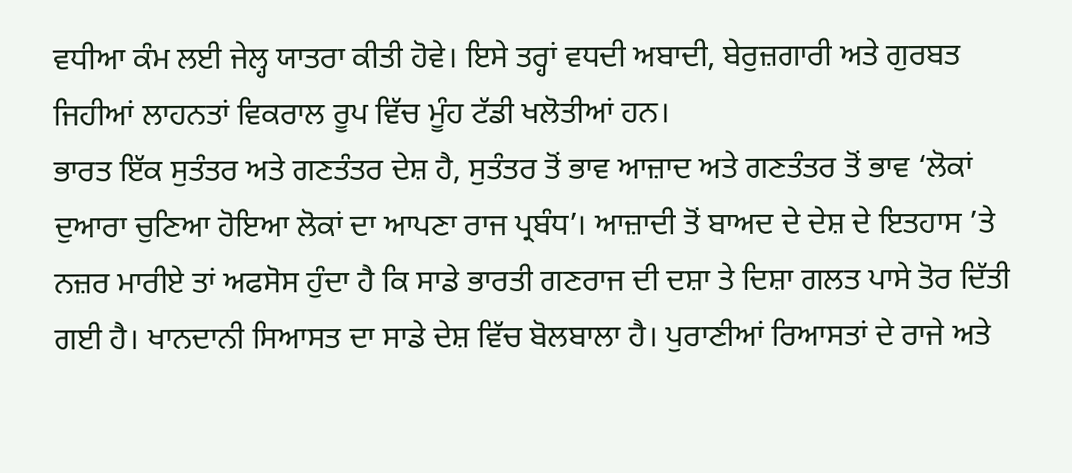ਵਧੀਆ ਕੰਮ ਲਈ ਜੇਲ੍ਹ ਯਾਤਰਾ ਕੀਤੀ ਹੋਵੇ। ਇਸੇ ਤਰ੍ਹਾਂ ਵਧਦੀ ਅਬਾਦੀ, ਬੇਰੁਜ਼ਗਾਰੀ ਅਤੇ ਗੁਰਬਤ ਜਿਹੀਆਂ ਲਾਹਨਤਾਂ ਵਿਕਰਾਲ ਰੂਪ ਵਿੱਚ ਮੂੰਹ ਟੱਡੀ ਖਲੋਤੀਆਂ ਹਨ।
ਭਾਰਤ ਇੱਕ ਸੁਤੰਤਰ ਅਤੇ ਗਣਤੰਤਰ ਦੇਸ਼ ਹੈ, ਸੁਤੰਤਰ ਤੋਂ ਭਾਵ ਆਜ਼ਾਦ ਅਤੇ ਗਣਤੰਤਰ ਤੋਂ ਭਾਵ ‘ਲੋਕਾਂ ਦੁਆਰਾ ਚੁਣਿਆ ਹੋਇਆ ਲੋਕਾਂ ਦਾ ਆਪਣਾ ਰਾਜ ਪ੍ਰਬੰਧ’। ਆਜ਼ਾਦੀ ਤੋਂ ਬਾਅਦ ਦੇ ਦੇਸ਼ ਦੇ ਇਤਹਾਸ ’ਤੇ ਨਜ਼ਰ ਮਾਰੀਏ ਤਾਂ ਅਫਸੋਸ ਹੁੰਦਾ ਹੈ ਕਿ ਸਾਡੇ ਭਾਰਤੀ ਗਣਰਾਜ ਦੀ ਦਸ਼ਾ ਤੇ ਦਿਸ਼ਾ ਗਲਤ ਪਾਸੇ ਤੋਰ ਦਿੱਤੀ ਗਈ ਹੈ। ਖਾਨਦਾਨੀ ਸਿਆਸਤ ਦਾ ਸਾਡੇ ਦੇਸ਼ ਵਿੱਚ ਬੋਲਬਾਲਾ ਹੈ। ਪੁਰਾਣੀਆਂ ਰਿਆਸਤਾਂ ਦੇ ਰਾਜੇ ਅਤੇ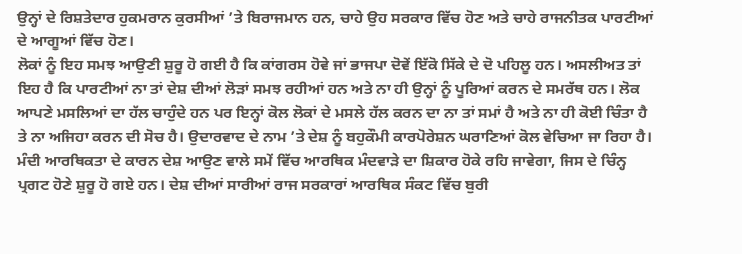ਉਨ੍ਹਾਂ ਦੇ ਰਿਸ਼ਤੇਦਾਰ ਹੁਕਮਰਾਨ ਕੁਰਸੀਆਂ ’ਤੇ ਬਿਰਾਜਮਾਨ ਹਨ, ਚਾਹੇ ਉਹ ਸਰਕਾਰ ਵਿੱਚ ਹੋਣ ਅਤੇ ਚਾਹੇ ਰਾਜਨੀਤਕ ਪਾਰਟੀਆਂ ਦੇ ਆਗੂਆਂ ਵਿੱਚ ਹੋਣ।
ਲੋਕਾਂ ਨੂੰ ਇਹ ਸਮਝ ਆਉਣੀ ਸ਼ੁਰੂ ਹੋ ਗਈ ਹੈ ਕਿ ਕਾਂਗਰਸ ਹੋਵੇ ਜਾਂ ਭਾਜਪਾ ਦੋਵੇਂ ਇੱਕੋ ਸਿੱਕੇ ਦੇ ਦੋ ਪਹਿਲੂ ਹਨ। ਅਸਲੀਅਤ ਤਾਂ ਇਹ ਹੈ ਕਿ ਪਾਰਟੀਆਂ ਨਾ ਤਾਂ ਦੇਸ਼ ਦੀਆਂ ਲੋੜਾਂ ਸਮਝ ਰਹੀਆਂ ਹਨ ਅਤੇ ਨਾ ਹੀ ਉਨ੍ਹਾਂ ਨੂੰ ਪੂਰਿਆਂ ਕਰਨ ਦੇ ਸਮਰੱਥ ਹਨ। ਲੋਕ ਆਪਣੇ ਮਸਲਿਆਂ ਦਾ ਹੱਲ ਚਾਹੁੰਦੇ ਹਨ ਪਰ ਇਨ੍ਹਾਂ ਕੋਲ ਲੋਕਾਂ ਦੇ ਮਸਲੇ ਹੱਲ ਕਰਨ ਦਾ ਨਾ ਤਾਂ ਸਮਾਂ ਹੈ ਅਤੇ ਨਾ ਹੀ ਕੋਈ ਚਿੰਤਾ ਹੈ ਤੇ ਨਾ ਅਜਿਹਾ ਕਰਨ ਦੀ ਸੋਚ ਹੈ। ਉਦਾਰਵਾਦ ਦੇ ਨਾਮ ’ਤੇ ਦੇਸ਼ ਨੂੰ ਬਹੁਕੌਮੀ ਕਾਰਪੋਰੇਸ਼ਨ ਘਰਾਣਿਆਂ ਕੋਲ ਵੇਚਿਆ ਜਾ ਰਿਹਾ ਹੈ। ਮੰਦੀ ਆਰਥਿਕਤਾ ਦੇ ਕਾਰਨ ਦੇਸ਼ ਆਉਣ ਵਾਲੇ ਸਮੇਂ ਵਿੱਚ ਆਰਥਿਕ ਮੰਦਵਾੜੇ ਦਾ ਸ਼ਿਕਾਰ ਹੋਕੇ ਰਹਿ ਜਾਵੇਗਾ, ਜਿਸ ਦੇ ਚਿੰਨ੍ਹ ਪ੍ਰਗਟ ਹੋਣੇ ਸ਼ੁਰੂ ਹੋ ਗਏ ਹਨ। ਦੇਸ਼ ਦੀਆਂ ਸਾਰੀਆਂ ਰਾਜ ਸਰਕਾਰਾਂ ਆਰਥਿਕ ਸੰਕਟ ਵਿੱਚ ਬੁਰੀ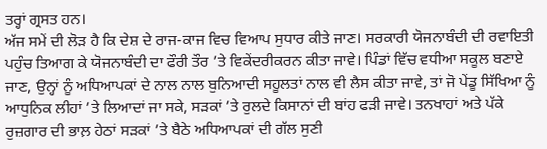ਤਰ੍ਹਾਂ ਗ੍ਰਸਤ ਹਨ।
ਅੱਜ ਸਮੇਂ ਦੀ ਲੋੜ ਹੈ ਕਿ ਦੇਸ਼ ਦੇ ਰਾਜ-ਕਾਜ ਵਿਚ ਵਿਆਪ ਸੁਧਾਰ ਕੀਤੇ ਜਾਣ। ਸਰਕਾਰੀ ਯੋਜਨਾਬੰਦੀ ਦੀ ਰਵਾਇਤੀ ਪਹੁੰਚ ਤਿਆਗ ਕੇ ਯੋਜਨਾਬੰਦੀ ਦਾ ਫੌਰੀ ਤੌਰ ’ਤੇ ਵਿਕੇਂਦਰੀਕਰਨ ਕੀਤਾ ਜਾਵੇ। ਪਿੰਡਾਂ ਵਿੱਚ ਵਧੀਆ ਸਕੂਲ ਬਣਾਏ ਜਾਣ, ਉਨ੍ਹਾਂ ਨੂੰ ਅਧਿਆਪਕਾਂ ਦੇ ਨਾਲ ਨਾਲ ਬੁਨਿਆਦੀ ਸਹੂਲਤਾਂ ਨਾਲ ਵੀ ਲੈਸ ਕੀਤਾ ਜਾਵੇ, ਤਾਂ ਜੋ ਪੇਂਡੂ ਸਿੱਖਿਆ ਨੂੰ ਆਧੁਨਿਕ ਲੀਹਾਂ ’ਤੇ ਲਿਆਦਾਂ ਜਾ ਸਕੇ, ਸੜਕਾਂ ’ਤੇ ਰੁਲਦੇ ਕਿਸਾਨਾਂ ਦੀ ਬਾਂਹ ਫੜੀ ਜਾਵੇ। ਤਨਖਾਹਾਂ ਅਤੇ ਪੱਕੇ ਰੁਜ਼ਗਾਰ ਦੀ ਭਾਲ਼ ਹੇਠਾਂ ਸੜਕਾਂ ’ਤੇ ਬੈਠੇ ਅਧਿਆਪਕਾਂ ਦੀ ਗੱਲ ਸੁਣੀ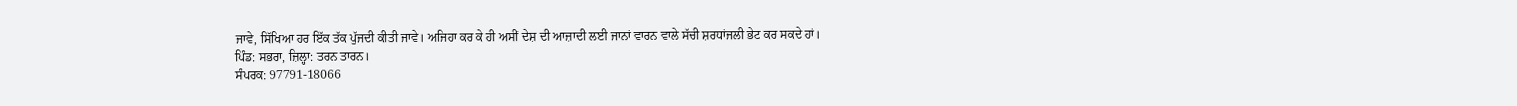ਜਾਵੇ, ਸਿੱਖਿਆ ਹਰ ਇੱਕ ਤੱਕ ਪੁੱਜਦੀ ਕੀਤੀ ਜਾਵੇ। ਅਜਿਹਾ ਕਰ ਕੇ ਹੀ ਅਸੀਂ ਦੇਸ਼ ਦੀ ਆਜ਼ਾਦੀ ਲਈ ਜਾਨਾਂ ਵਾਰਨ ਵਾਲੇ ਸੱਚੀ ਸ਼ਰਧਾਂਜਲੀ ਭੇਟ ਕਰ ਸਕਦੇ ਹਾਂ।
ਪਿੰਡ: ਸਭਰਾ, ਜ਼ਿਲ੍ਹਾ: ਤਰਨ ਤਾਰਨ।
ਸੰਪਰਕ: 97791-18066